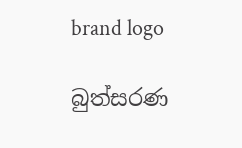brand logo

බුත්සරණ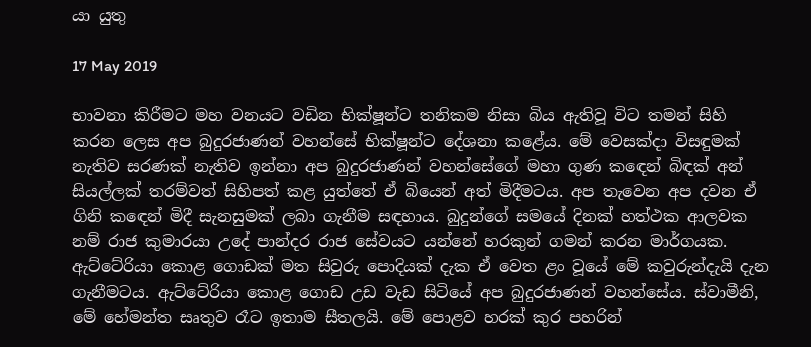යා යුතු

17 May 2019

භාවනා කිරීමට මහ වනයට වඩින භික්ෂූන්ට තනිකම නිසා බිය ඇතිවූ විට තමන් සිහි කරන ලෙස අප බුදුරජාණන් වහන්සේ භික්ෂූන්ට දේශනා කළේය. මේ වෙසක්දා විසඳුමක් නැතිව සරණක් නැතිව ඉන්නා අප බුදුරජාණන් වහන්සේගේ මහා ගුණ කඳෙන් බිඳක් අන් සියල්ලක් තරම්වත් සිහිපත් කළ යුත්තේ ඒ බියෙන් අත් මිදීමටය. අප තැවෙන අප දවන ඒ ගිනි කඳෙන් මිදී සැනසුමක් ලබා ගැනීම සඳහාය. බුදුන්ගේ සමයේ දිනක් හත්ථක ආලවක නම් රාජ කුමාරයා උදේ පාන්දර රාජ සේවයට යන්නේ හරකුන් ගමන් කරන මාර්ගයක. ඇට්ටේරියා කොළ ගොඩක් මත සිවුරු පොදියක් දැක ඒ වෙත ළං වූයේ මේ කවුරුන්දැයි දැන ගැනීමටය. ඇට්ටේරියා කොළ ගොඩ උඩ වැඩ සිටියේ අප බුදුරජාණන් වහන්සේය. ස්වාමීනි, මේ හේමන්ත සෘතුව රෑට ඉතාම සීතලයි. මේ පොළව හරක් කුර පහරින්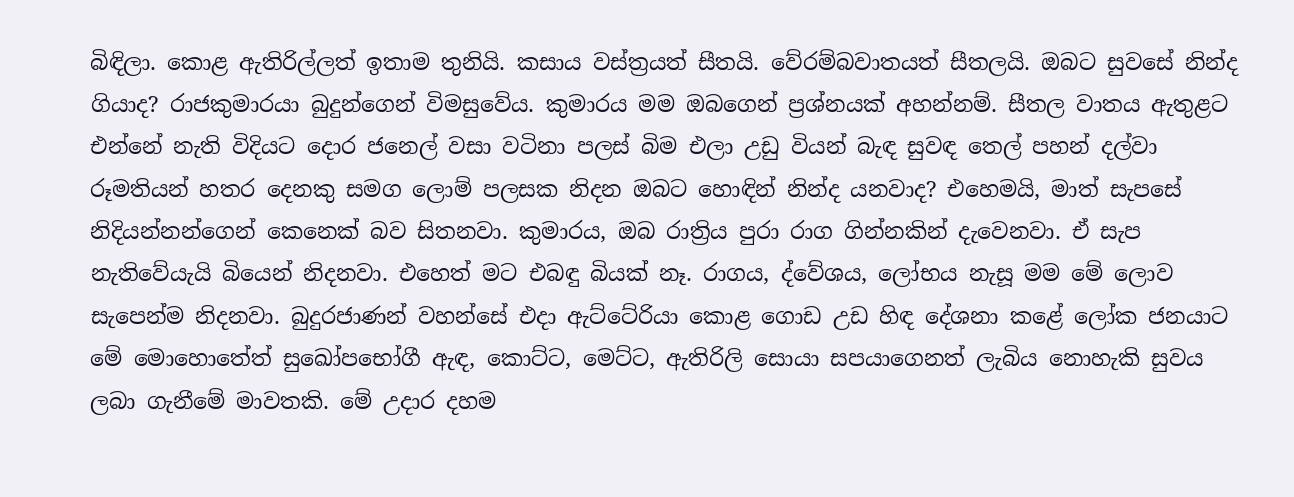බිඳිලා. කොළ ඇතිරිල්ලත් ඉතාම තුනියි. කසාය වස්ත්‍රයත් සීතයි. වේරම්බවාතයත් සීතලයි. ඔබට සුවසේ නින්ද ගියාද? රාජකුමාරයා බුදුන්ගෙන් විමසුවේය. කුමාරය මම ඔබගෙන් ප්‍රශ්නයක් අහන්නම්. සීතල වාතය ඇතුළට එන්නේ නැති විදියට දොර ජනෙල් වසා වටිනා පලස් බිම එලා උඩු වියන් බැඳ සුවඳ තෙල් පහන් දල්වා රූමතියන් හතර දෙනකු සමග ලොම් පලසක නිදන ඔබට හොඳින් නින්ද යනවාද? එහෙමයි, මාත් සැපසේ නිදියන්නන්ගෙන් කෙනෙක් බව සිතනවා. කුමාරය, ඔබ රාත්‍රිය පුරා රාග ගින්නකින් දැවෙනවා. ඒ සැප නැතිවේයැයි බියෙන් නිදනවා. එහෙත් මට එබඳු බියක් නෑ. රාගය, ද්වේශය, ලෝභය නැසූ මම මේ ලොව සැපෙන්ම නිදනවා. බුදුරජාණන් වහන්සේ එදා ඇට්ටේරියා කොළ ගොඩ උඩ හිඳ දේශනා කළේ ලෝක ජනයාට මේ මොහොතේත් සුඛෝපභෝගී ඇඳ, කොට්ට, මෙට්ට, ඇතිරිලි සොයා සපයාගෙනත් ලැබිය නොහැකි සුවය ලබා ගැනීමේ මාවතකි. මේ උදාර දහම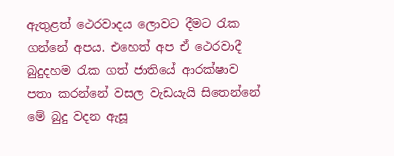ඇතුළත් ථෙරවාදය ලොවට දීමට රැක ගන්නේ අපය. එහෙත් අප ඒ ථෙරවාදී බුදුදහම රැක ගත් ජාතියේ ආරක්ෂාව පතා කරන්නේ වසල වැඩයැයි සිතෙන්නේ මේ බුදු වදන ඇසූ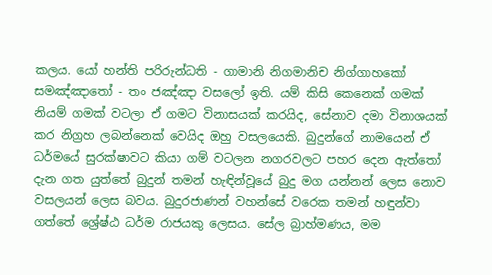කලය. යෝ හන්ති පරිරුන්ධති - ගාමානි නිගමානිච නිග්ගාහකෝ සමඤ්ඤාතෝ - තං ජඤ්ඤා වසලෝ ඉති. යම් කිසි කෙනෙක් ගමක් නියම් ගමක් වටලා ඒ ගමට විනාසයක් කරයිද, සේනාව දමා විනාශයක් කර නිග්‍රහ ලබන්නෙක් වෙයිද ඔහු වසලයෙකි. බුදුන්ගේ නාමයෙන් ඒ ධර්මයේ සුරක්ෂාවට කියා ගම් වටලන නගරවලට පහර දෙන ඇත්තෝ දැන ගත යුත්තේ බුදුන් තමන් හැඳින්වූයේ බුදු මග යන්නන් ලෙස නොව වසලයන් ලෙස බවය. බුදුරජාණන් වහන්සේ වරෙක තමන් හඳුන්වා ගත්තේ ශ්‍රේෂ්ඨ ධර්ම රාජයකු ලෙසය. සේල බ්‍රාහ්මණය, මම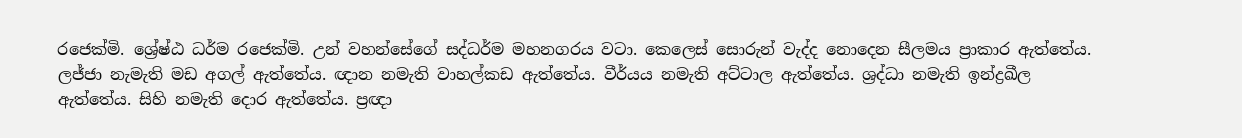රජෙක්මි. ශ්‍රේෂ්ඨ ධර්ම රජෙක්මි. උන් වහන්සේගේ සද්ධර්ම මහනගරය වටා. කෙලෙස් සොරුන් වැද්ද නොදෙන සීලමය ප්‍රාකාර ඇත්තේය. ලජ්ජා නැමැති මඩ අගල් ඇත්තේය. ඥාන නමැති වාහල්කඩ ඇත්තේය. වීර්යය නමැති අට්ටාල ඇත්තේය. ශ්‍රද්ධා නමැති ඉන්ද්‍රඛීල ඇත්තේය. සිහි නමැති දොර ඇත්තේය. ප්‍රඥා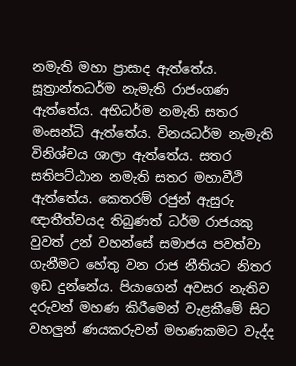නමැති මහා ප්‍රාසාද ඇත්තේය. සූත්‍රාන්තධර්ම නැමැති රාජංගණ ඇත්තේය. අභිධර්ම නමැති සතර මංසන්ධි ඇත්තේය. විනයධර්ම නැමැති විනිශ්චය ශාලා ඇත්තේය. සතර සතිපට්ඨාන නමැති සතර මහාවීථි ඇත්තේය. කෙතරම් රජුන් ඇසුරු ඥාතීත්වයද තිබුණත් ධර්ම රාජයකු වුවත් උන් වහන්සේ සමාජය පවත්වා ගැනීමට හේතු වන රාජ නීතියට නිතර ඉඩ දුන්නේය. පියාගෙන් අවසර නැතිව දරුවන් මහණ කිරීමෙන් වැළකීමේ සිට වහලුන් ණයකරුවන් මහණකමට වැද්ද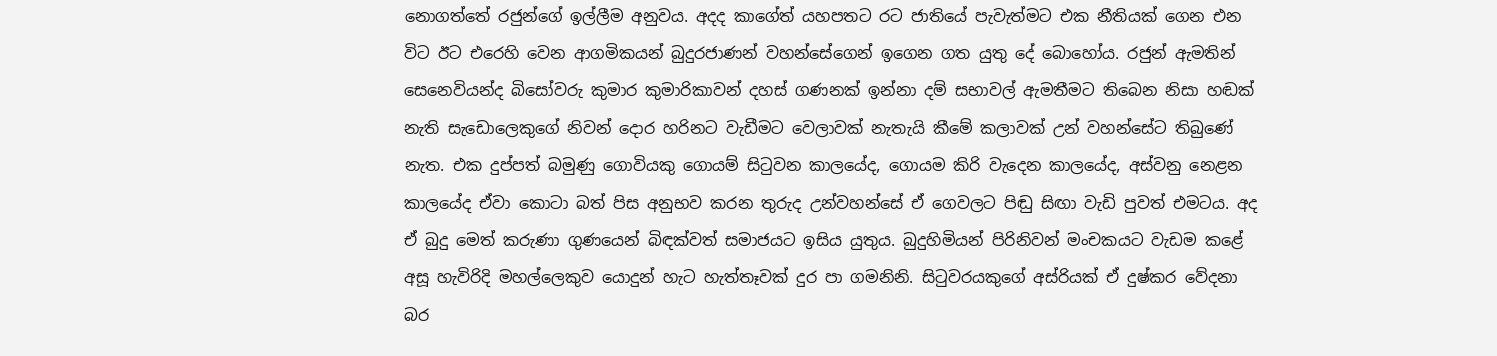නොගත්තේ රජුන්ගේ ඉල්ලීම අනුවය. අදද කාගේත් යහපතට රට ජාතියේ පැවැත්මට එක නීතියක් ගෙන එන විට ඊට එරෙහි වෙන ආගමිකයන් බුදුරජාණන් වහන්සේගෙන් ඉගෙන ගත යුතු දේ බොහෝය. රජුන් ඇමතින් සෙනෙවියන්ද බිසෝවරු කුමාර කුමාරිකාවන් දහස් ගණනක් ඉන්නා දම් සභාවල් ඇමතීමට තිබෙන නිසා හඬක් නැති සැඩොලෙකුගේ නිවන් දොර හරිනට වැඩීමට වෙලාවක් නැතැයි කීමේ කලාවක් උන් වහන්සේට තිබුණේ නැත. එක දුප්පත් බමුණු ගොවියකු ගොයම් සිටුවන කාලයේද, ගොයම කිරි වැදෙන කාලයේද, අස්වනු නෙළන කාලයේද ඒවා කොටා බත් පිස අනුභව කරන තුරුද උන්වහන්සේ ඒ ගෙවලට පිඬු සිඟා වැඩි පුවත් එමටය. අද ඒ බුදු මෙත් කරුණා ගුණයෙන් බිඳක්වත් සමාජයට ඉසිය යුතුය. බුදුහිමියන් පිරිනිවන් මංචකයට වැඩම කළේ අසූ හැවිරිදි මහල්ලෙකුව යොදුන් හැට හැත්තෑවක් දුර පා ගමනිනි. සිටුවරයකුගේ අස්රියක් ඒ දුෂ්කර වේදනා බර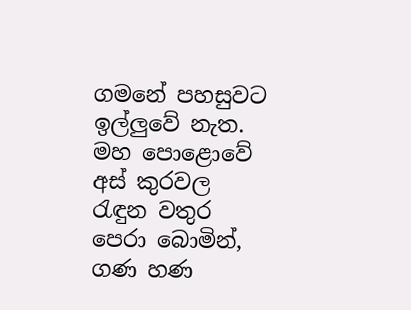ගමනේ පහසුවට ඉල්ලුවේ නැත. මහ පොළොවේ අස් කුරවල රැඳුන වතුර පෙරා බොමින්, ගණ හණ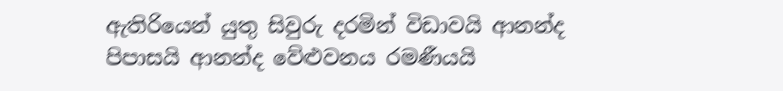ඇතිරියෙන් යුතු සිවුරු දරමින් විඩාවයි ආනන්ද පිපාසයි ආනන්ද වේළුවනය රමණීයයි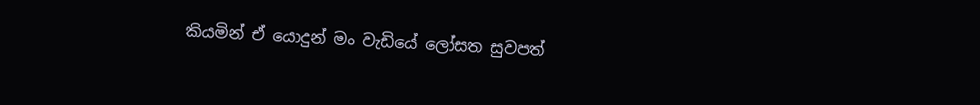කියමින් ඒ යොදුන් මං වැඩියේ ලෝසත සුවපත්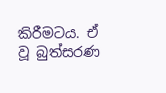කිරීමටය. ඒ වූ බුත්සරණ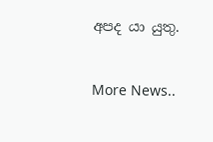අපද යා යුතු.


More News..